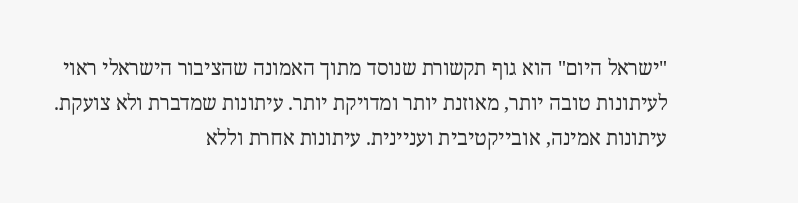"ישראל היום" הוא גוף תקשורת שנוסד מתוך האמונה שהציבור הישראלי ראוי לעיתונות טובה יותר, מאוזנת יותר ומדויקת יותר. עיתונות שמדברת ולא צועקת. עיתונות אמינה, אובייקטיבית ועניינית. עיתונות אחרת וללא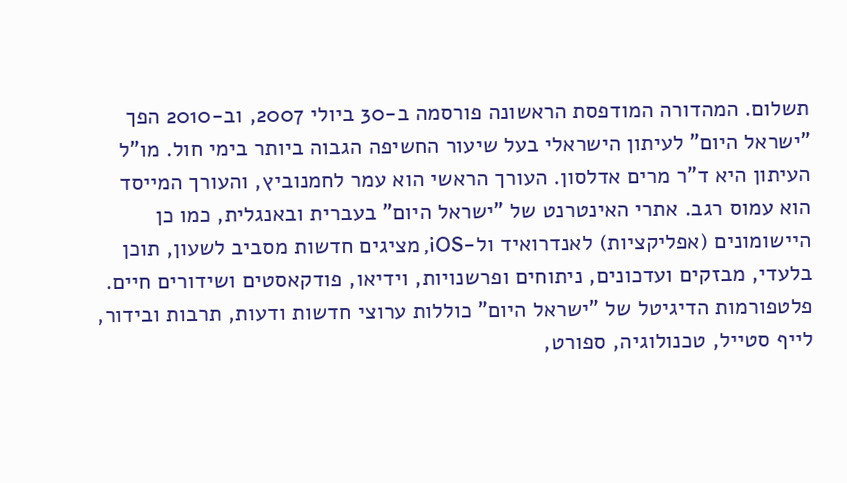תשלום. המהדורה המודפסת הראשונה פורסמה ב-30 ביולי 2007, וב-2010 הפך "ישראל היום" לעיתון הישראלי בעל שיעור החשיפה הגבוה ביותר בימי חול. מו"ל העיתון היא ד"ר מרים אדלסון. העורך הראשי הוא עמר לחמנוביץ, והעורך המייסד הוא עמוס רגב. אתרי האינטרנט של "ישראל היום" בעברית ובאנגלית, כמו כן היישומונים (אפליקציות) לאנדרואיד ול-iOS, מציגים חדשות מסביב לשעון, תוכן בלעדי, מבזקים ועדכונים, ניתוחים ופרשנויות, וידיאו, פודקאסטים ושידורים חיים. פלטפורמות הדיגיטל של "ישראל היום" כוללות ערוצי חדשות ודעות, תרבות ובידור, לייף סטייל, טכנולוגיה, ספורט,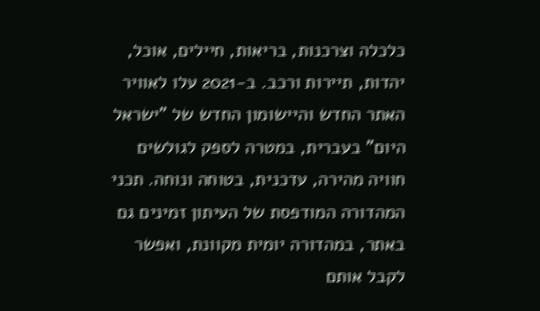כלכלה וצרכנות, בריאות, חיילים, אוכל, יהדות, תיירות ורכב. ב-2021 עלו לאוויר האתר החדש והיישומון החדש של "ישראל היום" בעברית, במטרה לספק לגולשים חוויה מהירה, עדכנית, בטוחה ונוחה. תכני המהדורה המודפסת של העיתון זמינים גם באתר, במהדורה יומית מקוונת, ואפשר לקבל אותם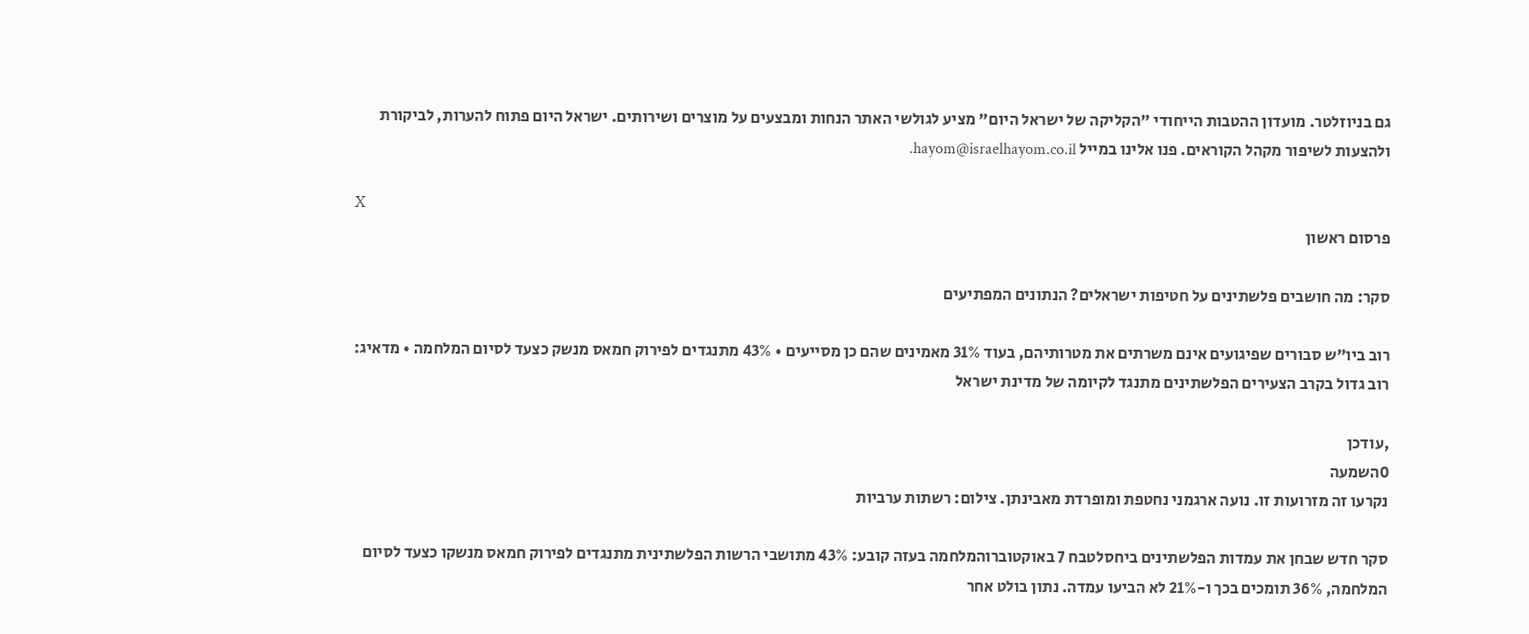גם בניוזלטר. מועדון ההטבות הייחודי "הקליקה של ישראל היום" מציע לגולשי האתר הנחות ומבצעים על מוצרים ושירותים. ישראל היום פתוח להערות, לביקורת ולהצעות לשיפור מקהל הקוראים. פנו אלינו במייל hayom@israelhayom.co.il.

X
פרסום ראשון

סקר: מה חושבים פלשתינים על חטיפות ישראלים? הנתונים המפתיעים

רוב ביו"ש סבורים שפיגועים אינם משרתים את מטרותיהם, בעוד 31% מאמינים שהם כן מסייעים • 43% מתנגדים לפירוק חמאס מנשק כצעד לסיום המלחמה • מדאיג: רוב גדול בקרב הצעירים הפלשתינים מתנגד לקיומה של מדינת ישראל

,עודכן
0השמעה
נקרעו זה מזרועות זו. נועה ארגמני נחטפת ומופרדת מאבינתן. צילום: רשתות ערביות

סקר חדש שבחן את עמדות הפלשתינים ביחסלטבח 7 באוקטוברוהמלחמה בעזה קובע: 43% מתושבי הרשות הפלשתינית מתנגדים לפירוק חמאס מנשקו כצעד לסיום המלחמה, 36% תומכים בכך ו-21% לא הביעו עמדה. נתון בולט אחר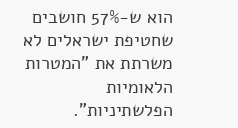הוא ש-57% חושבים שחטיפת ישראלים לא משרתת את "המטרות הלאומיות הפלשתיניות".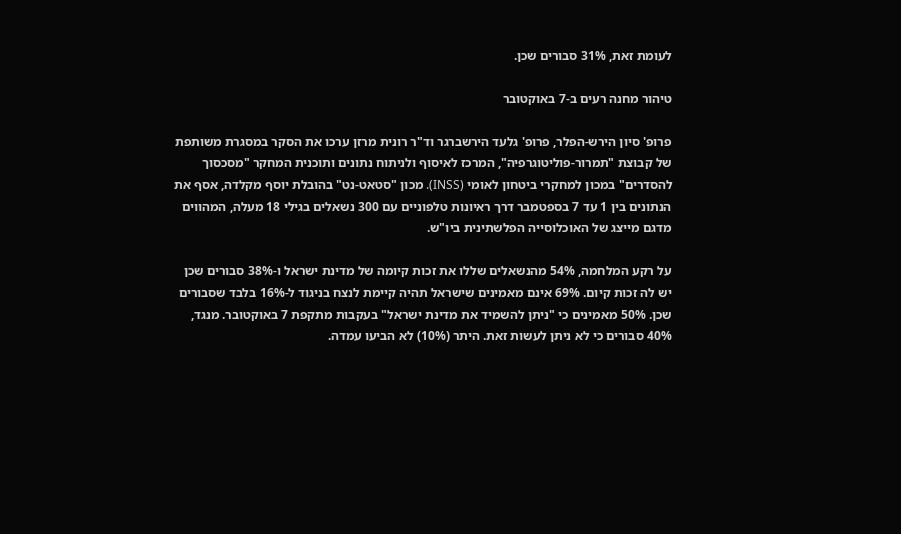לעומת זאת, 31% סבורים שכן.

טיהור מחנה רעים ב-7 באוקטובר

פרופ' סיון הירש-הפלר, פרופ' גלעד הירשברגר וד"ר רונית מרזן ערכו את הסקר במסגרת משותפת של קבוצת "תמרור-פוליטוגרפיה", המרכז לאיסוף ולניתוח נתונים ותוכנית המחקר "מסכסוך להסדרים" במכון למחקרי ביטחון לאומי (INSS). מכון "סטאט-נט" בהובלת יוסף מקלדה, אסף את הנתונים בין 1 עד 7 בספטמבר דרך ראיונות טלפוניים עם 300 נשאלים בגילי 18 מעלה, המהווים מדגם מייצג של האוכלוסייה הפלשתינית ביו"ש.

על רקע המלחמה, 54% מהנשאלים שללו את זכות קיומה של מדינת ישראל ו-38% סבורים שכן יש לה זכות קיום. 69% אינם מאמינים שישראל תהיה קיימת לנצח בניגוד ל-16% בלבד שסבורים שכן. 50% מאמינים כי "ניתן להשמיד את מדינת ישראל" בעקבות מתקפת 7 באוקטובר. מנגד, 40% סבורים כי לא ניתן לעשות זאת. היתר (10%) לא הביעו עמדה.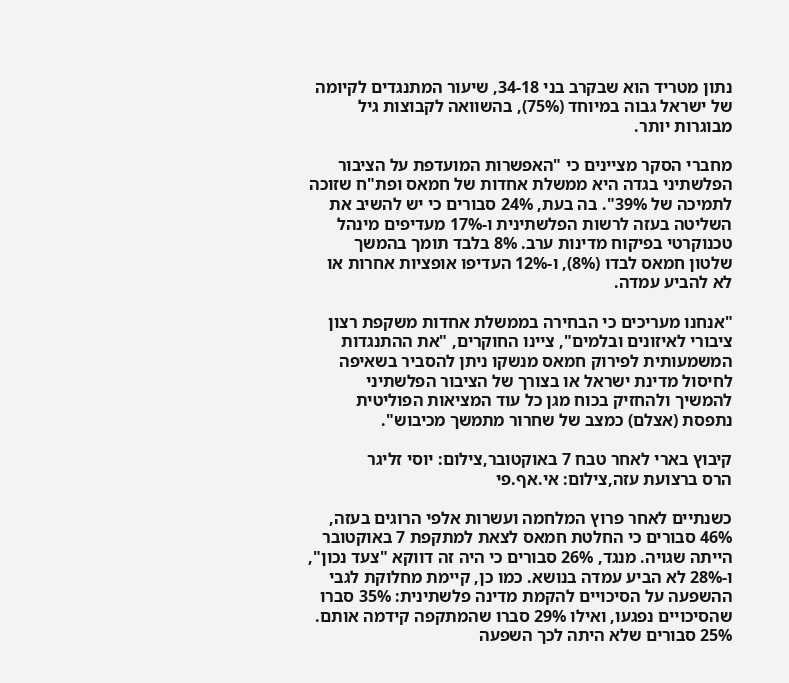נתון מטריד הוא שבקרב בני 34-18, שיעור המתנגדים לקיומה של ישראל גבוה במיוחד (75%), בהשוואה לקבוצות גיל מבוגרות יותר.

מחברי הסקר מציינים כי "האפשרות המועדפת על הציבור הפלשתיני בגדה היא ממשלת אחדות של חמאס ופת"ח שזוכה לתמיכה של 39%". בה בעת, 24% סבורים כי יש להשיב את השליטה בעזה לרשות הפלשתינית ו-17% מעדיפים מינהל טכנוקרטי בפיקוח מדינות ערב. 8% בלבד תומך בהמשך שלטון חמאס לבדו (8%), ו-12% העדיפו אופציות אחרות או לא להביע עמדה.

"אנחנו מעריכים כי הבחירה בממשלת אחדות משקפת רצון ציבורי לאיזונים ובלמים", ציינו החוקרים, "את ההתנגדות המשמעותית לפירוק חמאס מנשקו ניתן להסביר בשאיפה לחיסול מדינת ישראל או בצורך של הציבור הפלשתיני להמשיך ולהחזיק בכוח מגן כל עוד המציאות הפוליטית נתפסת (אצלם) כמצב של שחרור מתמשך מכיבוש".

קיבוץ בארי לאחר טבח 7 באוקטובר,צילום: יוסי זליגר
הרס ברצועת עזה,צילום: אי.אף.פי

כשנתיים לאחר פרוץ המלחמה ועשרות אלפי הרוגים בעזה, 46% סבורים כי החלטת חמאס לצאת למתקפת 7 באוקטובר הייתה שגויה. מנגד, 26% סבורים כי היה זה דווקא "צעד נכון", ו-28% לא הביע עמדה בנושא. כמו כן, קיימת מחלוקת לגבי ההשפעה על הסיכויים להקמת מדינה פלשתינית: 35% סברו שהסיכויים נפגעו, ואילו 29% סברו שהמתקפה קידמה אותם. 25% סבורים שלא היתה לכך השפעה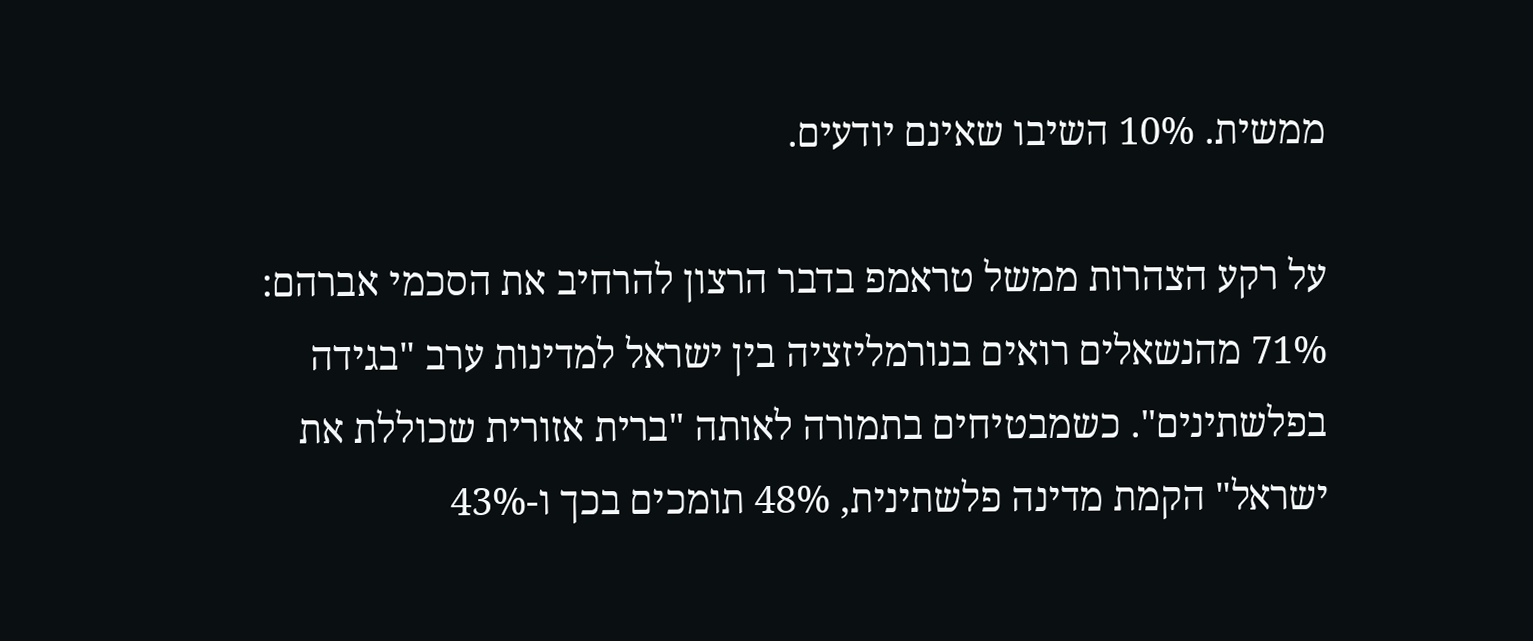ממשית. 10% השיבו שאינם יודעים.

על רקע הצהרות ממשל טראמפ בדבר הרצון להרחיב את הסכמי אברהם: 71% מהנשאלים רואים בנורמליזציה בין ישראל למדינות ערב "בגידה בפלשתינים". כשמבטיחים בתמורה לאותה "ברית אזורית שכוללת את ישראל" הקמת מדינה פלשתינית, 48% תומכים בכך ו-43%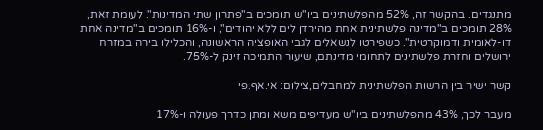מתנגדים. בהקשר זה, 52% מהפלשתינים ביו"ש תומכים ב"פתרון שתי המדינות". לעומת זאת, 28% תומכים ב"מדינה פלשתינית אחת מהירדן לים ללא יהודים", ו-16% תומכים ב"מדינה אחת דו-לאומית ודמוקרטית". כשפירטו לנשאלים לגבי האופציה הראשונה, והכלילו בירה במזרח ירושלים וחזרת פלשתינים לתחומי מדינתם, שיעור התמיכה זינק ל-75%.

קשר ישיר בין הרשות הפלשתינית למחבלים,צילום: אי.אף.פי

מעבר לכך, 43% מהפלשתינים ביו"ש מעדיפים משא ומתן כדרך פעולה ו-17%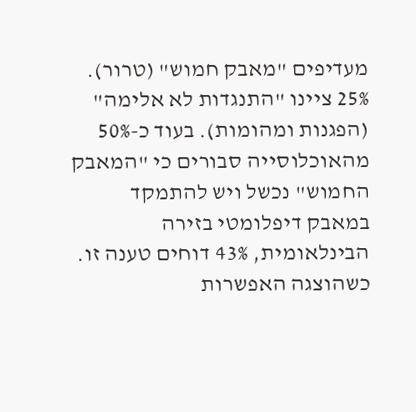מעדיפים "מאבק חמוש" (טרור). 25% ציינו "התנגדות לא אלימה" (הפגנות ומהומות). בעוד כ-50% מהאוכלוסייה סבורים כי "המאבק החמוש" נכשל ויש להתמקד במאבק דיפלומטי בזירה הבינלאומית, 43% דוחים טענה זו. כשהוצגה האפשרות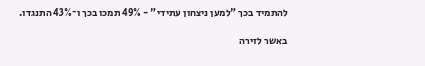להתמיד בכך "למען ניצחון עתידי" - 49% תמכו בכך ו־43% התנגדו.

באשר לזירה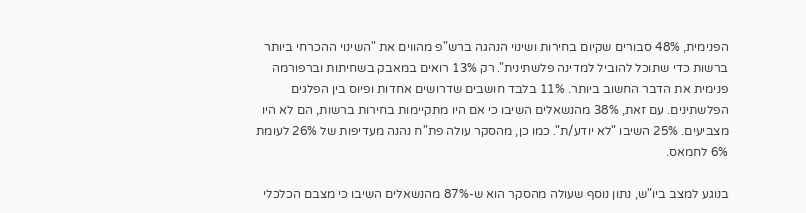הפנימית, 48% סבורים שקיום בחירות ושינוי הנהגה ברש"פ מהווים את "השינוי ההכרחי ביותר ברשות כדי שתוכל להוביל למדינה פלשתינית". רק 13% רואים במאבק בשחיתות וברפורמה פנימית את הדבר החשוב ביותר. 11% בלבד חושבים שדרושים אחדות ופיוס בין הפלגים הפלשתינים. עם זאת, 38% מהנשאלים השיבו כי אם היו מתקיימות בחירות ברשות, הם לא היו מצביעים. 25% השיבו "לא יודע/ת". כמו כן, מהסקר עולה פת"ח נהנה מעדיפות של 26% לעומת 6% לחמאס.

בנוגע למצב ביו"ש, נתון נוסף שעולה מהסקר הוא ש-87% מהנשאלים השיבו כי מצבם הכלכלי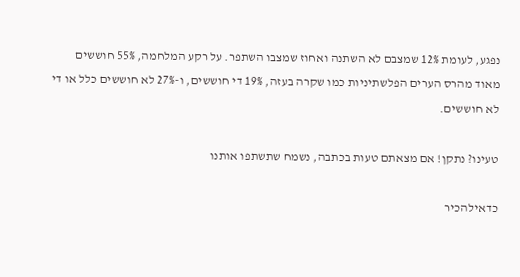נפגע, לעומת 12% שמצבם לא השתנה ואחוז שמצבו השתפר. על רקע המלחמה, 55% חוששים מאוד מהרס הערים הפלשתיניות כמו שקרה בעזה, 19% די חוששים, ו-27% לא חוששים כלל או די לא חוששים.

טעינו? נתקן! אם מצאתם טעות בכתבה, נשמח שתשתפו אותנו

כדאילהכיר